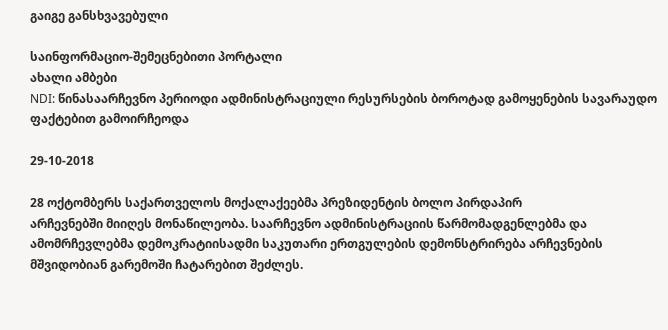გაიგე განსხვავებული

საინფორმაციო-შემეცნებითი პორტალი
ახალი ამბები
NDI: წინასაარჩევნო პერიოდი ადმინისტრაციული რესურსების ბოროტად გამოყენების სავარაუდო ფაქტებით გამოირჩეოდა

29-10-2018

28 ოქტომბერს საქართველოს მოქალაქეებმა პრეზიდენტის ბოლო პირდაპირ
არჩევნებში მიიღეს მონაწილეობა. საარჩევნო ადმინისტრაციის წარმომადგენლებმა და
ამომრჩევლებმა დემოკრატიისადმი საკუთარი ერთგულების დემონსტრირება არჩევნების
მშვიდობიან გარემოში ჩატარებით შეძლეს.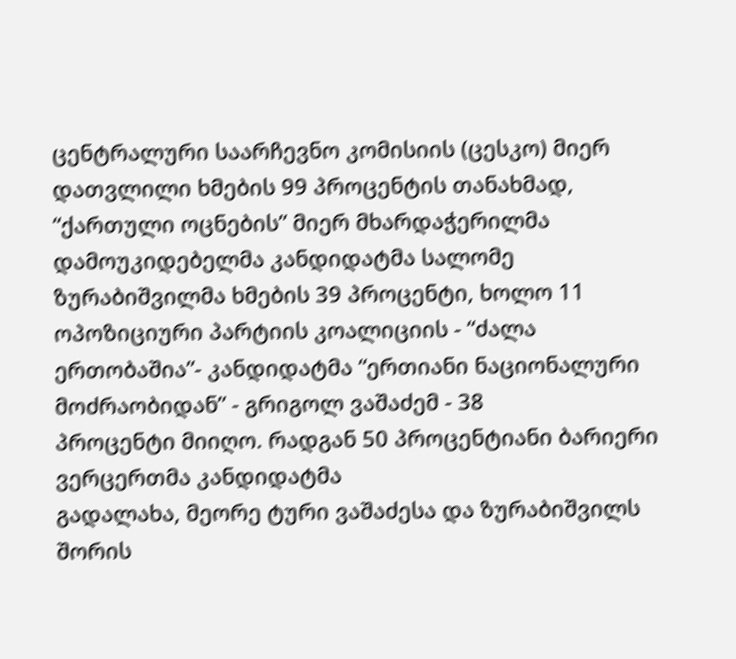ცენტრალური საარჩევნო კომისიის (ცესკო) მიერ დათვლილი ხმების 99 პროცენტის თანახმად,
“ქართული ოცნების” მიერ მხარდაჭერილმა დამოუკიდებელმა კანდიდატმა სალომე
ზურაბიშვილმა ხმების 39 პროცენტი, ხოლო 11 ოპოზიციური პარტიის კოალიციის - “ძალა
ერთობაშია”- კანდიდატმა “ერთიანი ნაციონალური მოძრაობიდან” - გრიგოლ ვაშაძემ - 38
პროცენტი მიიღო. რადგან 50 პროცენტიანი ბარიერი ვერცერთმა კანდიდატმა
გადალახა, მეორე ტური ვაშაძესა და ზურაბიშვილს შორის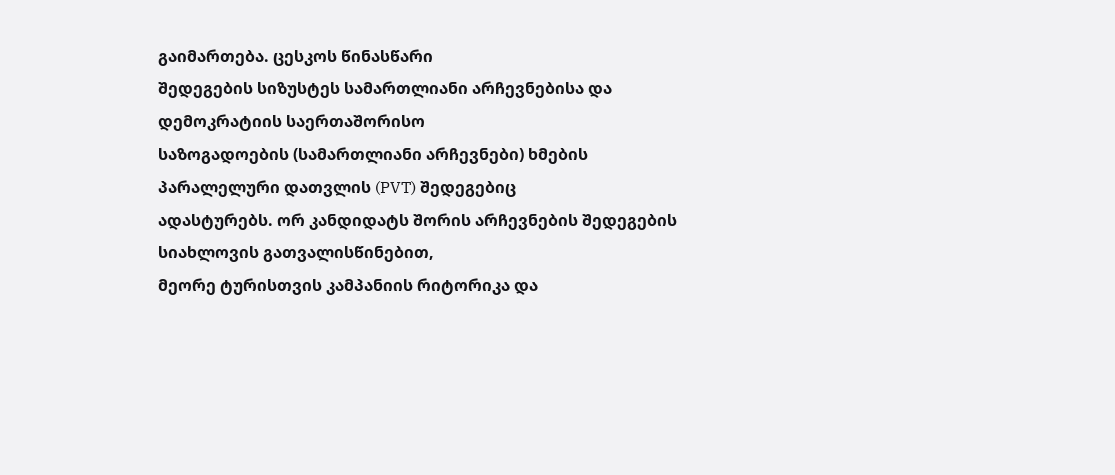გაიმართება. ცესკოს წინასწარი
შედეგების სიზუსტეს სამართლიანი არჩევნებისა და დემოკრატიის საერთაშორისო
საზოგადოების (სამართლიანი არჩევნები) ხმების პარალელური დათვლის (PVT) შედეგებიც
ადასტურებს. ორ კანდიდატს შორის არჩევნების შედეგების სიახლოვის გათვალისწინებით,
მეორე ტურისთვის კამპანიის რიტორიკა და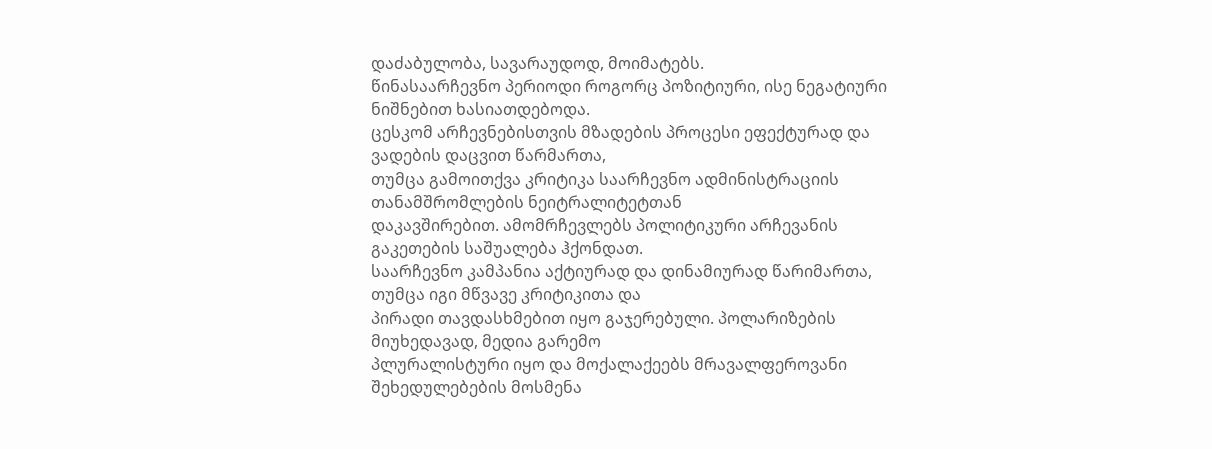დაძაბულობა, სავარაუდოდ, მოიმატებს.
წინასაარჩევნო პერიოდი როგორც პოზიტიური, ისე ნეგატიური ნიშნებით ხასიათდებოდა.
ცესკომ არჩევნებისთვის მზადების პროცესი ეფექტურად და ვადების დაცვით წარმართა,
თუმცა გამოითქვა კრიტიკა საარჩევნო ადმინისტრაციის თანამშრომლების ნეიტრალიტეტთან
დაკავშირებით. ამომრჩევლებს პოლიტიკური არჩევანის გაკეთების საშუალება ჰქონდათ.
საარჩევნო კამპანია აქტიურად და დინამიურად წარიმართა, თუმცა იგი მწვავე კრიტიკითა და
პირადი თავდასხმებით იყო გაჯერებული. პოლარიზების მიუხედავად, მედია გარემო
პლურალისტური იყო და მოქალაქეებს მრავალფეროვანი შეხედულებების მოსმენა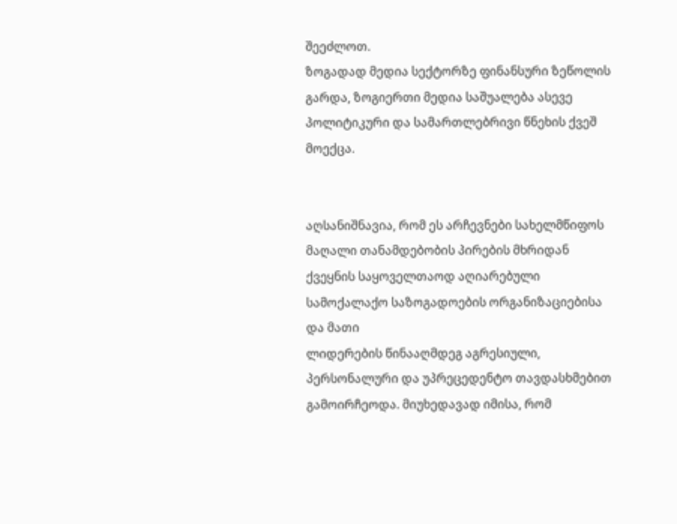შეეძლოთ.
ზოგადად მედია სექტორზე ფინანსური ზეწოლის გარდა, ზოგიერთი მედია საშუალება ასევე
პოლიტიკური და სამართლებრივი წნეხის ქვეშ მოექცა.


აღსანიშნავია, რომ ეს არჩევნები სახელმწიფოს მაღალი თანამდებობის პირების მხრიდან
ქვეყნის საყოველთაოდ აღიარებული სამოქალაქო საზოგადოების ორგანიზაციებისა და მათი
ლიდერების წინააღმდეგ აგრესიული, პერსონალური და უპრეცედენტო თავდასხმებით
გამოირჩეოდა. მიუხედავად იმისა, რომ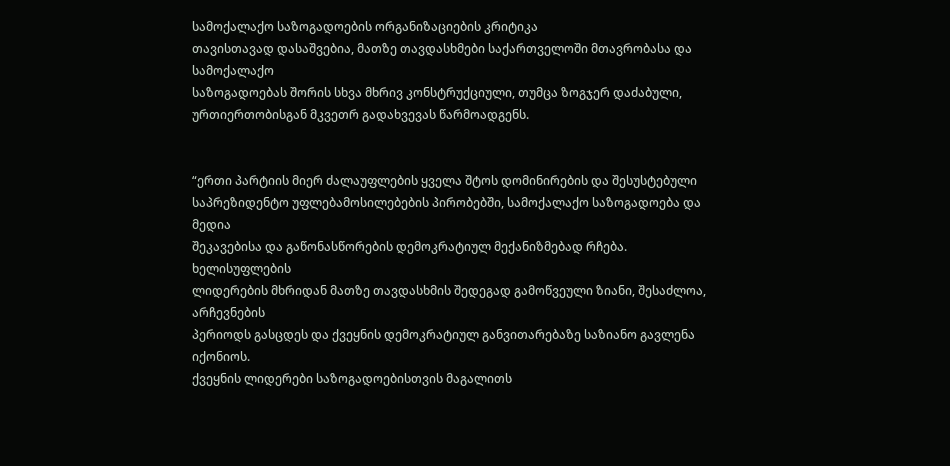სამოქალაქო საზოგადოების ორგანიზაციების კრიტიკა
თავისთავად დასაშვებია, მათზე თავდასხმები საქართველოში მთავრობასა და სამოქალაქო
საზოგადოებას შორის სხვა მხრივ კონსტრუქციული, თუმცა ზოგჯერ დაძაბული,
ურთიერთობისგან მკვეთრ გადახვევას წარმოადგენს.


“ერთი პარტიის მიერ ძალაუფლების ყველა შტოს დომინირების და შესუსტებული
საპრეზიდენტო უფლებამოსილებების პირობებში, სამოქალაქო საზოგადოება და მედია
შეკავებისა და გაწონასწორების დემოკრატიულ მექანიზმებად რჩება. ხელისუფლების
ლიდერების მხრიდან მათზე თავდასხმის შედეგად გამოწვეული ზიანი, შესაძლოა, არჩევნების
პერიოდს გასცდეს და ქვეყნის დემოკრატიულ განვითარებაზე საზიანო გავლენა იქონიოს.
ქვეყნის ლიდერები საზოგადოებისთვის მაგალითს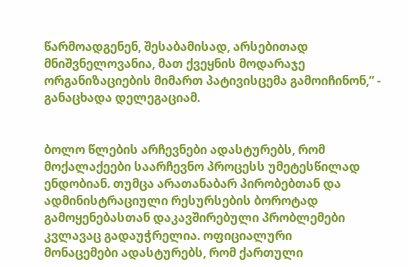წარმოადგენენ, შესაბამისად, არსებითად
მნიშვნელოვანია, მათ ქვეყნის მოდარაჯე ორგანიზაციების მიმართ პატივისცემა გამოიჩინონ,” -
განაცხადა დელეგაციამ.


ბოლო წლების არჩევნები ადასტურებს, რომ მოქალაქეები საარჩევნო პროცესს უმეტესწილად
ენდობიან. თუმცა არათანაბარ პირობებთან და ადმინისტრაციული რესურსების ბოროტად
გამოყენებასთან დაკავშირებული პრობლემები კვლავაც გადაუჭრელია. ოფიციალური
მონაცემები ადასტურებს, რომ ქართული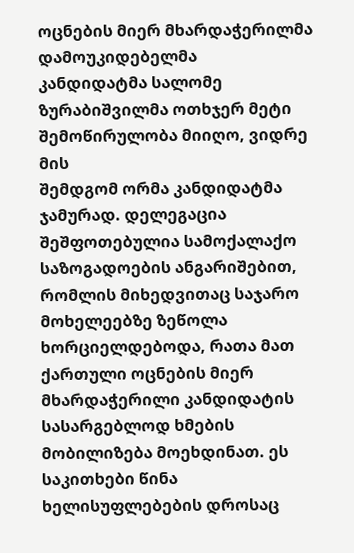ოცნების მიერ მხარდაჭერილმა დამოუკიდებელმა
კანდიდატმა სალომე ზურაბიშვილმა ოთხჯერ მეტი შემოწირულობა მიიღო, ვიდრე მის
შემდგომ ორმა კანდიდატმა ჯამურად. დელეგაცია შეშფოთებულია სამოქალაქო
საზოგადოების ანგარიშებით, რომლის მიხედვითაც საჯარო მოხელეებზე ზეწოლა
ხორციელდებოდა, რათა მათ ქართული ოცნების მიერ მხარდაჭერილი კანდიდატის
სასარგებლოდ ხმების მობილიზება მოეხდინათ. ეს საკითხები წინა ხელისუფლებების დროსაც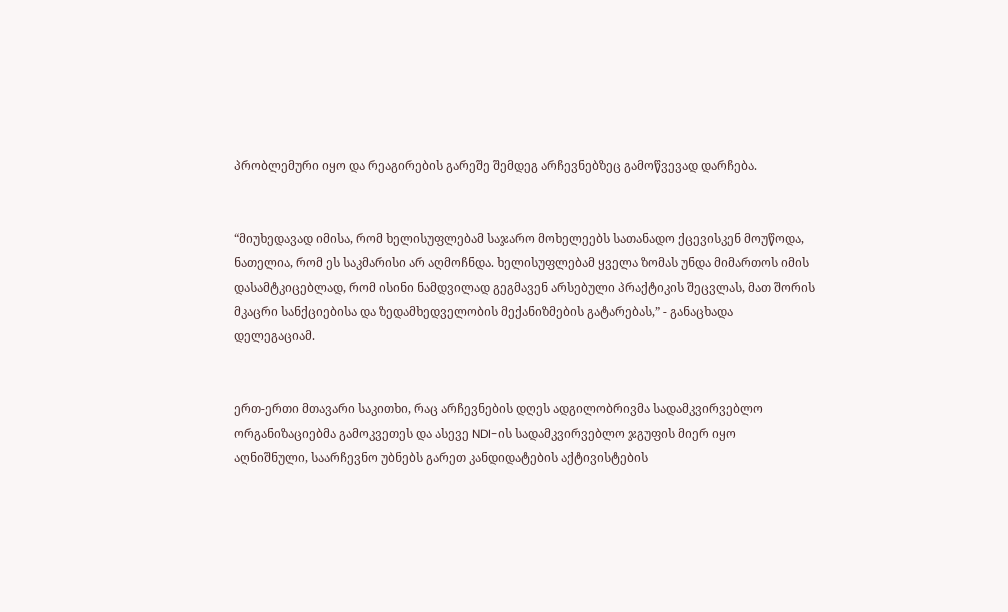პრობლემური იყო და რეაგირების გარეშე შემდეგ არჩევნებზეც გამოწვევად დარჩება.


“მიუხედავად იმისა, რომ ხელისუფლებამ საჯარო მოხელეებს სათანადო ქცევისკენ მოუწოდა,
ნათელია, რომ ეს საკმარისი არ აღმოჩნდა. ხელისუფლებამ ყველა ზომას უნდა მიმართოს იმის
დასამტკიცებლად, რომ ისინი ნამდვილად გეგმავენ არსებული პრაქტიკის შეცვლას, მათ შორის
მკაცრი სანქციებისა და ზედამხედველობის მექანიზმების გატარებას,” - განაცხადა
დელეგაციამ.


ერთ-ერთი მთავარი საკითხი, რაც არჩევნების დღეს ადგილობრივმა სადამკვირვებლო
ორგანიზაციებმა გამოკვეთეს და ასევე NDI-ის სადამკვირვებლო ჯგუფის მიერ იყო
აღნიშნული, საარჩევნო უბნებს გარეთ კანდიდატების აქტივისტების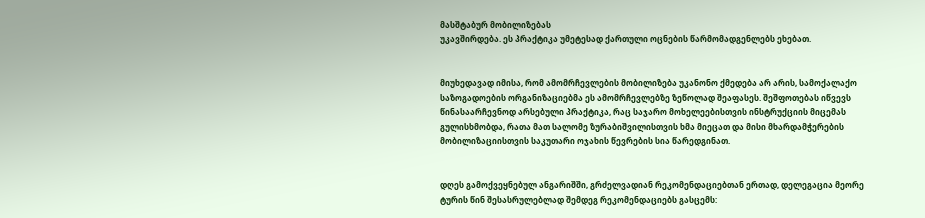მასშტაბურ მობილიზებას
უკავშირდება. ეს პრაქტიკა უმეტესად ქართული ოცნების წარმომადგენლებს ეხებათ.


მიუხედავად იმისა, რომ ამომრჩევლების მობილიზება უკანონო ქმედება არ არის, სამოქალაქო
საზოგადოების ორგანიზაციებმა ეს ამომრჩევლებზე ზეწოლად შეაფასეს. შეშფოთებას იწვევს
წინასაარჩევნოდ არსებული პრაქტიკა, რაც საჯარო მოხელეებისთვის ინსტრუქციის მიცემას
გულისხმობდა, რათა მათ სალომე ზურაბიშვილისთვის ხმა მიეცათ და მისი მხარდამჭერების
მობილიზაციისთვის საკუთარი ოჯახის წევრების სია წარედგინათ.


დღეს გამოქვეყნებულ ანგარიშში, გრძელვადიან რეკომენდაციებთან ერთად, დელეგაცია მეორე
ტურის წინ შესასრულებლად შემდეგ რეკომენდაციებს გასცემს: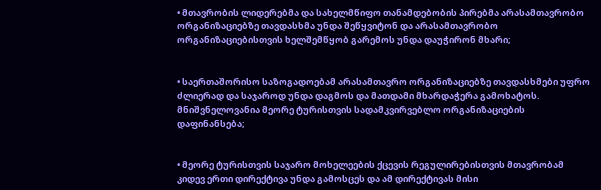• მთავრობის ლიდერებმა და სახელმწიფო თანამდებობის პირებმა არასამთავრობო
ორგანიზაციებზე თავდასხმა უნდა შეწყვიტონ და არასამთავრობო
ორგანიზაციებისთვის ხელშემწყობ გარემოს უნდა დაუჭირონ მხარი;


• საერთაშორისო საზოგადოებამ არასამთავრო ორგანიზაციებზე თავდასხმები უფრო
ძლიერად და საჯაროდ უნდა დაგმოს და მათდამი მხარდაჭერა გამოხატოს.
მნიშვნელოვანია მეორე ტურისთვის სადამკვირვებლო ორგანიზაციების
დაფინანსება;


• მეორე ტურისთვის საჯარო მოხელეების ქცევის რეგულირებისთვის მთავრობამ
კიდევ ერთი დირექტივა უნდა გამოსცეს და ამ დირექტივას მისი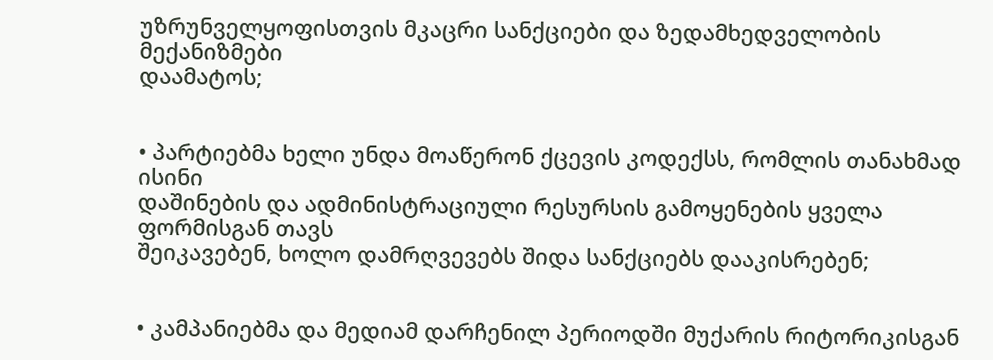უზრუნველყოფისთვის მკაცრი სანქციები და ზედამხედველობის მექანიზმები
დაამატოს;


• პარტიებმა ხელი უნდა მოაწერონ ქცევის კოდექსს, რომლის თანახმად ისინი
დაშინების და ადმინისტრაციული რესურსის გამოყენების ყველა ფორმისგან თავს
შეიკავებენ, ხოლო დამრღვევებს შიდა სანქციებს დააკისრებენ;


• კამპანიებმა და მედიამ დარჩენილ პერიოდში მუქარის რიტორიკისგან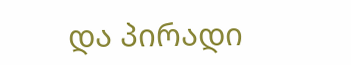და პირადი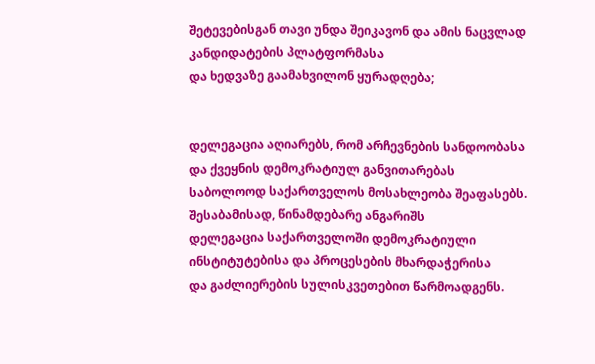შეტევებისგან თავი უნდა შეიკავონ და ამის ნაცვლად კანდიდატების პლატფორმასა
და ხედვაზე გაამახვილონ ყურადღება;


დელეგაცია აღიარებს, რომ არჩევნების სანდოობასა და ქვეყნის დემოკრატიულ განვითარებას
საბოლოოდ საქართველოს მოსახლეობა შეაფასებს. შესაბამისად, წინამდებარე ანგარიშს
დელეგაცია საქართველოში დემოკრატიული ინსტიტუტებისა და პროცესების მხარდაჭერისა
და გაძლიერების სულისკვეთებით წარმოადგენს.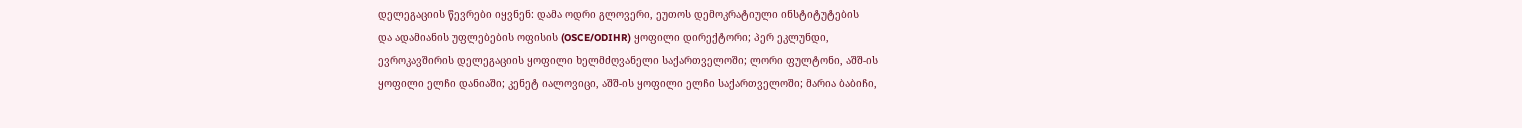დელეგაციის წევრები იყვნენ: დამა ოდრი გლოვერი, ეუთოს დემოკრატიული ინსტიტუტების
და ადამიანის უფლებების ოფისის (OSCE/ODIHR) ყოფილი დირექტორი; პერ ეკლუნდი,
ევროკავშირის დელეგაციის ყოფილი ხელმძღვანელი საქართველოში; ლორი ფულტონი, აშშ-ის
ყოფილი ელჩი დანიაში; კენეტ იალოვიცი, აშშ-ის ყოფილი ელჩი საქართველოში; მარია ბაბიჩი,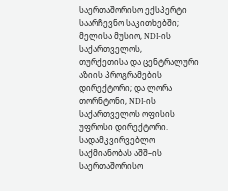საერთაშორისო ექსპერტი საარჩევნო საკითხებში; მელისა მუსიო, NDI-ის საქართველოს,
თურქეთისა და ცენტრალური აზიის პროგრამების დირექტორი; და ლორა თორნტონი, NDI-ის
საქართველოს ოფისის უფროსი დირექტორი. სადამკვირვებლო საქმიანობას აშშ–ის
საერთაშორისო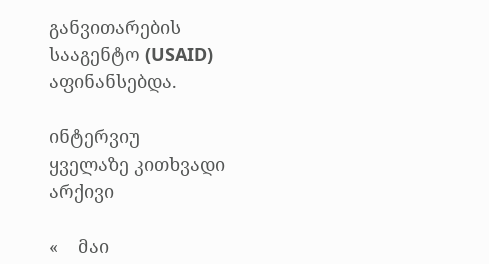განვითარების სააგენტო (USAID) აფინანსებდა.

ინტერვიუ
ყველაზე კითხვადი
არქივი

«    მაი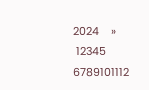2024    »
 12345
6789101112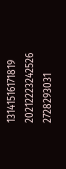13141516171819
20212223242526
2728293031